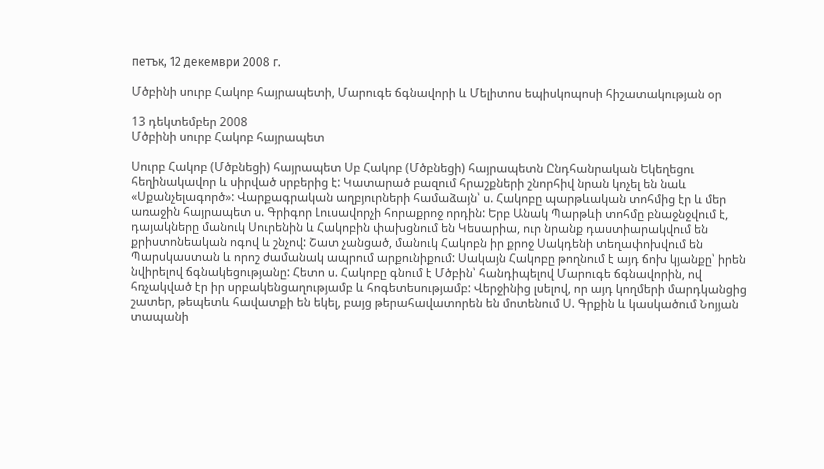петък, 12 декември 2008 г.

Մծբինի սուրբ Հակոբ հայրապետի, Մարուգե ճգնավորի և Մելիտոս եպիսկոպոսի հիշատակության օր

13 դեկտեմբեր 2008
Մծբինի սուրբ Հակոբ հայրապետ

Սուրբ Հակոբ (Մծբնեցի) հայրապետ Սբ Հակոբ (Մծբնեցի) հայրապետն Ընդհանրական Եկեղեցու հեղինակավոր և սիրված սրբերից է: Կատարած բազում հրաշքների շնորհիվ նրան կոչել են նաև «Սքանչելագործ»: Վարքագրական աղբյուրների համաձայն՝ ս. Հակոբը պարթևական տոհմից էր և մեր առաջին հայրապետ ս. Գրիգոր Լուսավորչի հորաքրոջ որդին: Երբ Անակ Պարթևի տոհմը բնաջնջվում է, դայակները մանուկ Սուրենին և Հակոբին փախցնում են Կեսարիա, ուր նրանք դաստիարակվում են քրիստոնեական ոգով և շնչով: Շատ չանցած, մանուկ Հակոբն իր քրոջ Սակդենի տեղափոխվում են Պարսկաստան և որոշ ժամանակ ապրում արքունիքում: Սակայն Հակոբը թողնում է այդ ճոխ կյանքը՝ իրեն նվիրելով ճգնակեցությանը: Հետո ս. Հակոբը գնում է Մծբին՝ հանդիպելով Մարուգե ճգնավորին, ով հռչակված էր իր սրբակենցաղությամբ և հոգետեսությամբ: Վերջինից լսելով, որ այդ կողմերի մարդկանցից շատեր, թեպետև հավատքի են եկել, բայց թերահավատորեն են մոտենում Ս. Գրքին և կասկածում Նոյյան տապանի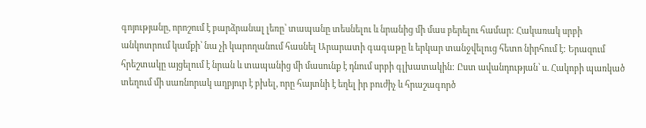գոյությանը, որոշում է բարձրանալ լեռը՝ տապանը տեսնելու և նրանից մի մաս բերելու համար: Հակառակ սրբի անկոտրում կամքի՝ նա չի կարողանում հասնել Արարատի գագաթը և երկար տանջվելուց հետո նիրհում է: Երազում հրեշտակը այցելում է նրան և տապանից մի մասունք է դնում սրբի գլխատակին: Ըստ ավանդության՝ ս. Հակոբի պառկած տեղում մի սառնորակ աղբյուր է բխել, որը հայտնի է եղել իր բուժիչ և հրաշագործ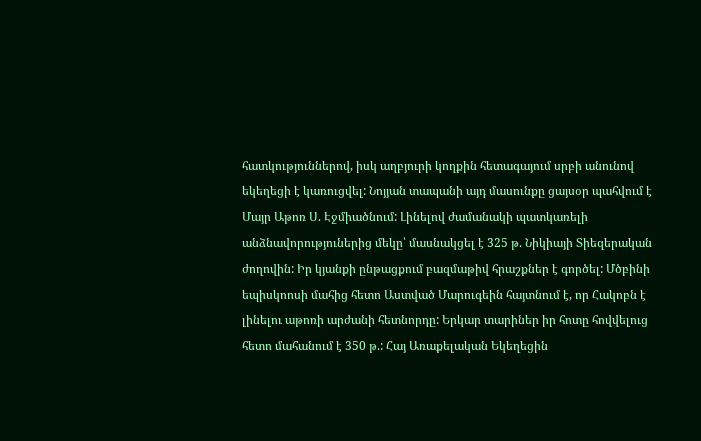հատկություններով, իսկ աղբյուրի կողքին հետագայում սրբի անունով եկեղեցի է կառուցվել: Նոյյան տապանի այդ մասունքը ցայսօր պահվում է Մայր Աթոռ Ս. Էջմիածնում: Լինելով ժամանակի պատկառելի անձնավորություներից մեկը՝ մասնակցել է 325 թ. Նիկիայի Տիեզերական ժողովին: Իր կյանքի ընթացքում բազմաթիվ հրաշքներ է գործել: Մծբինի եպիսկոոսի մահից հետո Աստված Մարուգեին հայտնում է, որ Հակոբն է լինելու աթոռի արժանի հետնորդը: Երկար տարիներ իր հոտը հովվելուց հետո մահանում է 350 թ.: Հայ Առաքելական Եկեղեցին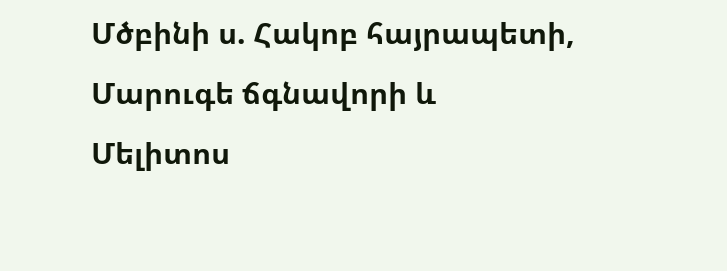Մծբինի ս. Հակոբ հայրապետի, Մարուգե ճգնավորի և Մելիտոս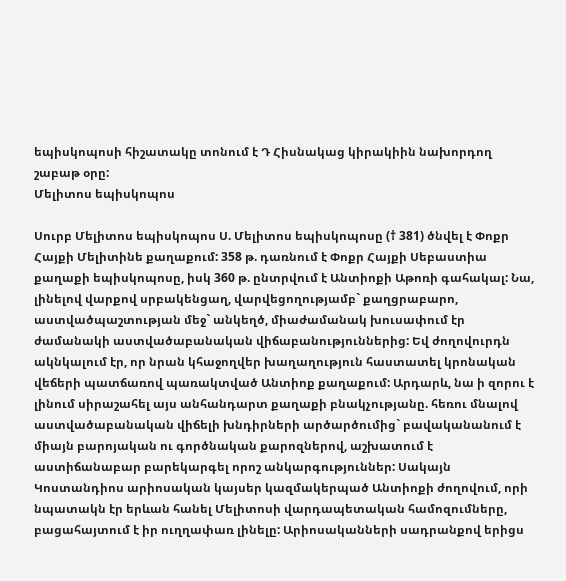եպիսկոպոսի հիշատակը տոնում է Դ Հիսնակաց կիրակիին նախորդող շաբաթ օրը:
Մելիտոս եպիսկոպոս

Սուրբ Մելիտոս եպիսկոպոս Ս. Մելիտոս եպիսկոպոսը († 381) ծնվել է Փոքր Հայքի Մելիտինե քաղաքում: 358 թ. դառնում է Փոքր Հայքի Սեբաստիա քաղաքի եպիսկոպոսը, իսկ 360 թ. ընտրվում է Անտիոքի Աթոռի գահակալ: Նա, լինելով վարքով սրբակենցաղ, վարվեցողությամբ` քաղցրաբարո, աստվածպաշտության մեջ` անկեղծ, միաժամանակ խուսափում էր ժամանակի աստվածաբանական վիճաբանություններից: Եվ ժողովուրդն ակնկալում էր, որ նրան կհաջողվեր խաղաղություն հաստատել կրոնական վեճերի պատճառով պառակտված Անտիոք քաղաքում: Արդարև, նա ի զորու է լինում սիրաշահել այս անհանդարտ քաղաքի բնակչությանը. հեռու մնալով աստվածաբանական վիճելի խնդիրների արծարծումից` բավականանում է միայն բարոյական ու գործնական քարոզներով, աշխատում է աստիճանաբար բարեկարգել որոշ անկարգություններ: Սակայն Կոստանդիոս արիոսական կայսեր կազմակերպած Անտիոքի ժողովում, որի նպատակն էր երևան հանել Մելիտոսի վարդապետական համոզումները, բացահայտում է իր ուղղափառ լինելը: Արիոսականների սադրանքով երիցս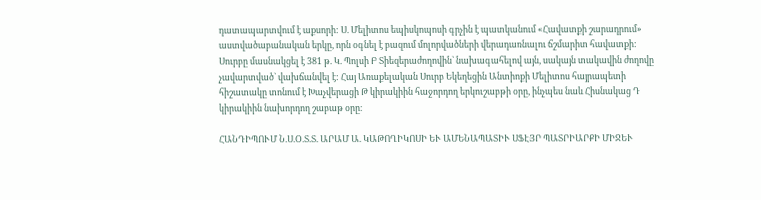դատապարտվում է աքսորի: Ս. Մելիտոս եպիսկոպոսի գրչին է պատկանում «Հավատքի շարադրում» աստվածաբանական երկը, որն օգնել է բազում մոլորվածների վերադառնալու ճշմարիտ հավատքի: Սուրբը մասնակցել է 381 թ. Կ. Պոլսի Բ Տիեզերաժողովին` նախագահելով այն, սակայն տակավին ժողովը չավարտված` վախճանվել է: Հայ Առաքելական Սուրբ Եկեղեցին Անտիոքի Մելիտոս հայրապետի հիշատակը տոնում է Խաչվերացի Թ կիրակիին հաջորդող երկուշաբթի օրը, ինչպես նաև Հիսնակաց Դ կիրակիին նախորդող շաբաթ օրը։

ՀԱՆԴԻՊՈՒՄ Ն.Ս.Օ.Տ.Տ. ԱՐԱՄ Ա. ԿԱԹՈՂԻԿՈՍԻ ԵՒ ԱՄԵՆԱՊԱՏԻՒ ՍՖԷՅՐ ՊԱՏՐԻԱՐՔԻ ՄԻՋԵՒ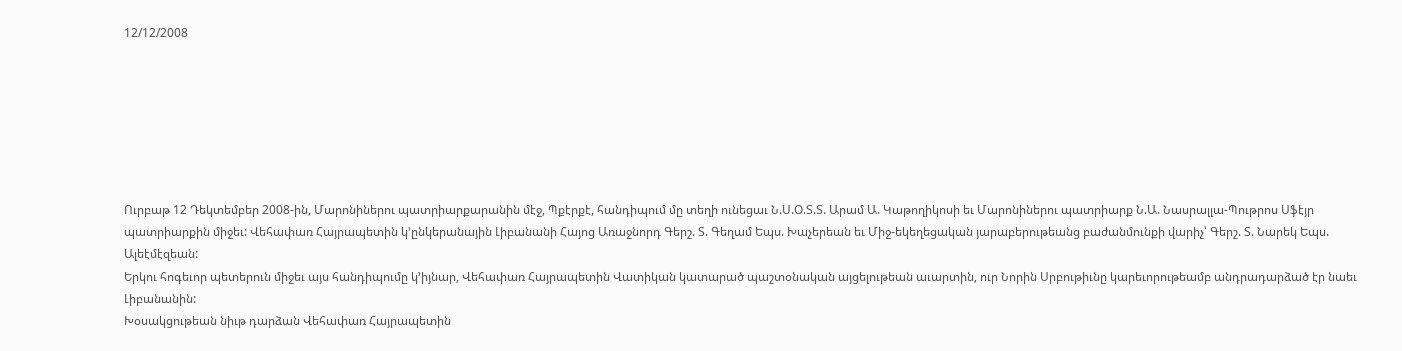12/12/2008







Ուրբաթ 12 Դեկտեմբեր 2008-ին, Մարոնիներու պատրիարքարանին մէջ, Պքէրքէ, հանդիպում մը տեղի ունեցաւ Ն.Ս.Օ.Տ.Տ. Արամ Ա. Կաթողիկոսի եւ Մարոնիներու պատրիարք Ն.Ա. Նասրալլա-Պութրոս Սֆէյր պատրիարքին միջեւ: Վեհափառ Հայրապետին կ’ընկերանային Լիբանանի Հայոց Առաջնորդ Գերշ. Տ. Գեղամ Եպս. Խաչերեան եւ Միջ-եկեղեցական յարաբերութեանց բաժանմունքի վարիչ՝ Գերշ. Տ. Նարեկ Եպս. Ալեէմէզեան:
Երկու հոգեւոր պետերուն միջեւ այս հանդիպումը կ’իյնար, Վեհափառ Հայրապետին Վատիկան կատարած պաշտօնական այցելութեան աւարտին, ուր Նորին Սրբութիւնը կարեւորութեամբ անդրադարձած էր նաեւ Լիբանանին:
Խօսակցութեան նիւթ դարձան Վեհափառ Հայրապետին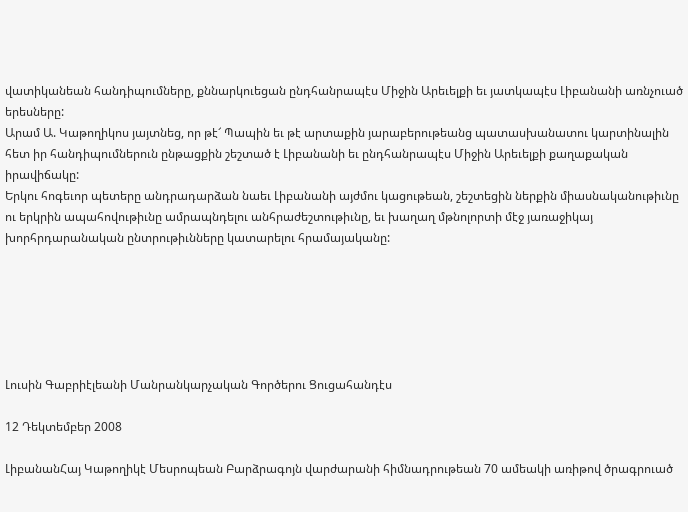վատիկանեան հանդիպումները, քննարկուեցան ընդհանրապէս Միջին Արեւելքի եւ յատկապէս Լիբանանի առնչուած երեսները:
Արամ Ա. Կաթողիկոս յայտնեց, որ թէ՜ Պապին եւ թէ արտաքին յարաբերութեանց պատասխանատու կարտինալին հետ իր հանդիպումներուն ընթացքին շեշտած է Լիբանանի եւ ընդհանրապէս Միջին Արեւելքի քաղաքական իրավիճակը:
Երկու հոգեւոր պետերը անդրադարձան նաեւ Լիբանանի այժմու կացութեան, շեշտեցին ներքին միասնականութիւնը ու երկրին ապահովութիւնը ամրապնդելու անհրաժեշտութիւնը, եւ խաղաղ մթնոլորտի մէջ յառաջիկայ խորհրդարանական ընտրութիւնները կատարելու հրամայականը:






Լուսին Գաբրիէլեանի Մանրանկարչական Գործերու Ցուցահանդէս

12 Դեկտեմբեր 2008

ԼիբանանՀայ Կաթողիկէ Մեսրոպեան Բարձրագոյն վարժարանի հիմնադրութեան 70 ամեակի առիթով ծրագրուած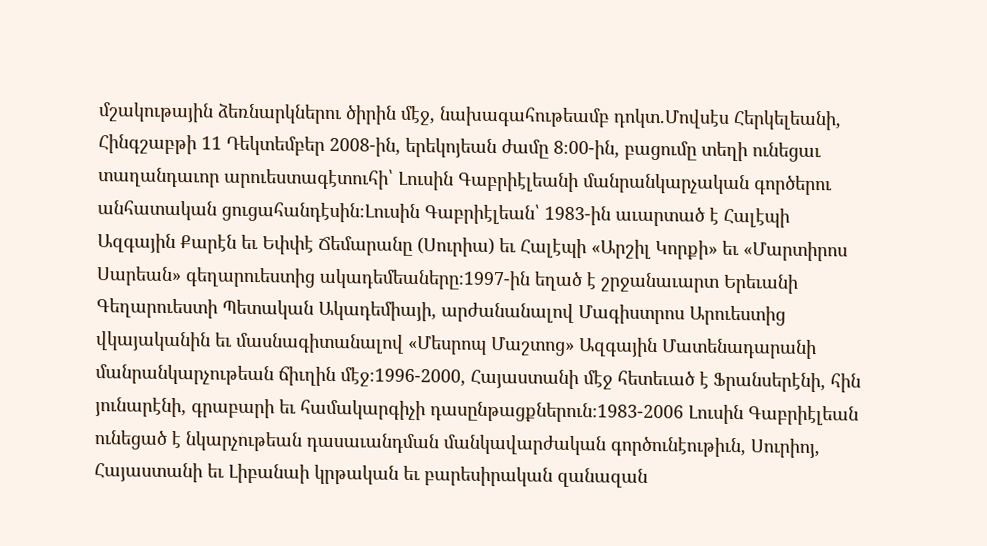մշակութային ձեռնարկներու ծիրին մէջ, նախագահութեամբ դոկտ.Մովսէս Հերկելեանի, Հինգշաբթի 11 Դեկտեմբեր 2008-ին, երեկոյեան ժամը 8։00-ին, բացումը տեղի ունեցաւ տաղանդաւոր արուեստագէտուհի՝ Լուսին Գաբրիէլեանի մանրանկարչական գործերու անհատական ցուցահանդէսին։Լուսին Գաբրիէլեան՝ 1983-ին աւարտած է Հալէպի Ազգային Քարէն եւ Եփփէ Ճեմարանը (Սուրիա) եւ Հալէպի «Արշիլ Կորքի» եւ «Մարտիրոս Սարեան» գեղարուեստից ակադեմեաները։1997-ին եղած է շրջանաւարտ Երեւանի Գեղարուեստի Պետական Ակադեմիայի, արժանանալով Մագիստրոս Արուեստից վկայականին եւ մասնագիտանալով «Մեսրոպ Մաշտոց» Ազգային Մատենադարանի մանրանկարչութեան ճիւղին մէջ։1996-2000, Հայաստանի մէջ հետեւած է Ֆրանսերէնի, հին յունարէնի, գրաբարի եւ համակարգիչի դասընթացքներուն։1983-2006 Լուսին Գաբրիէլեան ունեցած է նկարչութեան դասաւանդման մանկավարժական գործունէութիւն, Սուրիոյ, Հայաստանի եւ Լիբանաի կրթական եւ բարեսիրական զանազան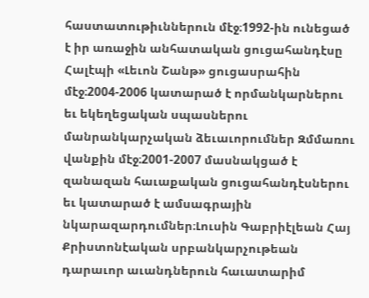հաստատութիւններուն մէջ։1992-ին ունեցած է իր առաջին անհատական ցուցահանդէսը Հալէպի «Լեւոն Շանթ» ցուցասրահին մէջ։2004-2006 կատարած է որմանկարներու եւ եկեղեցական սպասներու մանրանկարչական ձեւաւորումներ Զմմառու վանքին մէջ։2001-2007 մասնակցած է զանազան հաւաքական ցուցահանդէսներու եւ կատարած է ամսագրային նկարազարդումներ։Լուսին Գաբրիէլեան Հայ Քրիստոնէական սրբանկարչութեան դարաւոր աւանդներուն հաւատարիմ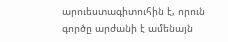արուեստագիտուհին է, որուն գործը արժանի է ամենայն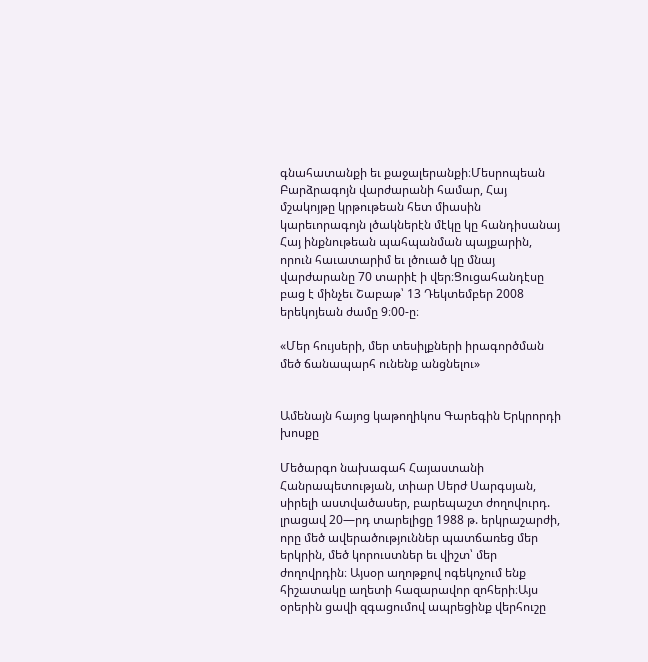գնահատանքի եւ քաջալերանքի։Մեսրոպեան Բարձրագոյն վարժարանի համար, Հայ մշակոյթը կրթութեան հետ միասին կարեւորագոյն լծակներէն մէկը կը հանդիսանայ Հայ ինքնութեան պահպանման պայքարին, որուն հաւատարիմ եւ լծուած կը մնայ վարժարանը 70 տարիէ ի վեր։Ցուցահանդէսը բաց է մինչեւ Շաբաթ՝ 13 Դեկտեմբեր 2008 երեկոյեան ժամը 9։00-ը։

«Մեր հույսերի, մեր տեսիլքների իրագործման մեծ ճանապարհ ունենք անցնելու»


Ամենայն հայոց կաթողիկոս Գարեգին Երկրորդի խոսքը

Մեծարգո նախագահ Հայաստանի Հանրապետության, տիար Սերժ Սարգսյան, սիրելի աստվածասեր, բարեպաշտ ժողովուրդ. լրացավ 20—րդ տարելիցը 1988 թ. երկրաշարժի, որը մեծ ավերածություններ պատճառեց մեր երկրին, մեծ կորուստներ եւ վիշտ՝ մեր ժողովրդին։ Այսօր աղոթքով ոգեկոչում ենք հիշատակը աղետի հազարավոր զոհերի։Այս օրերին ցավի զգացումով ապրեցինք վերհուշը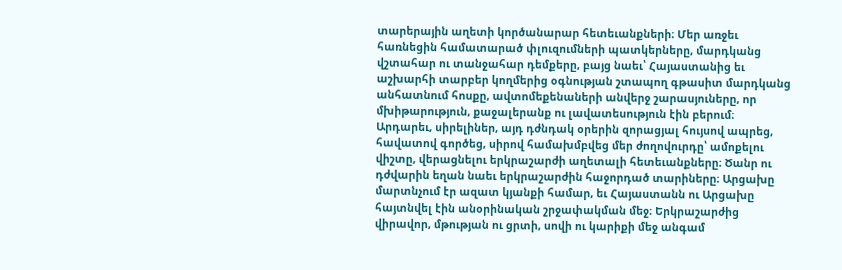տարերային աղետի կործանարար հետեւանքների։ Մեր առջեւ հառնեցին համատարած փլուզումների պատկերները, մարդկանց վշտահար ու տանջահար դեմքերը, բայց նաեւ՝ Հայաստանից եւ աշխարհի տարբեր կողմերից օգնության շտապող գթասիտ մարդկանց անհատնում հոսքը, ավտոմեքենաների անվերջ շարասյուները, որ մխիթարություն, քաջալերանք ու լավատեսություն էին բերում։ Արդարեւ, սիրելիներ, այդ դժնդակ օրերին զորացյալ հույսով ապրեց, հավատով գործեց, սիրով համախմբվեց մեր ժողովուրդը՝ ամոքելու վիշտը, վերացնելու երկրաշարժի աղետալի հետեւանքները։ Ծանր ու դժվարին եղան նաեւ երկրաշարժին հաջորդած տարիները։ Արցախը մարտնչում էր ազատ կյանքի համար, եւ Հայաստանն ու Արցախը հայտնվել էին անօրինական շրջափակման մեջ։ Երկրաշարժից վիրավոր, մթության ու ցրտի, սովի ու կարիքի մեջ անգամ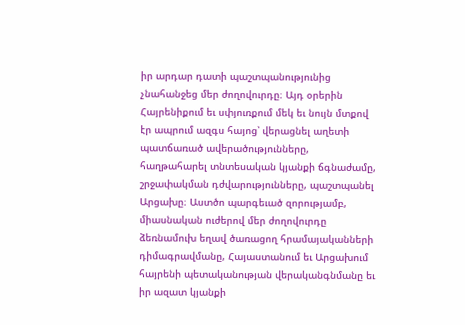իր արդար դատի պաշտպանությունից չնահանջեց մեր ժողովուրդը։ Այդ օրերին Հայրենիքում եւ սփյուռքում մեկ եւ նույն մտքով էր ապրում ազգս հայոց՝ վերացնել աղետի պատճառած ավերածությունները, հաղթահարել տնտեսական կյանքի ճգնաժամը, շրջափակման դժվարությունները, պաշտպանել Արցախը։ Աստծո պարգեւած զորությամբ, միասնական ուժերով մեր ժողովուրդը ձեռնամուխ եղավ ծառացող հրամայականների դիմագրավմանը, Հայաստանում եւ Արցախում հայրենի պետականության վերականգնմանը եւ իր ազատ կյանքի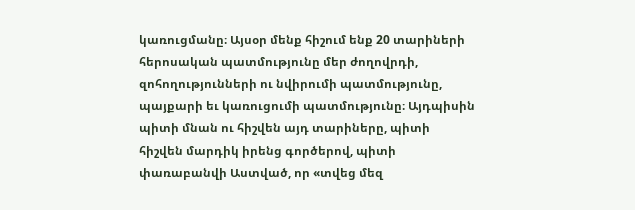կառուցմանը։ Այսօր մենք հիշում ենք 20 տարիների հերոսական պատմությունը մեր ժողովրդի, զոհողությունների ու նվիրումի պատմությունը, պայքարի եւ կառուցումի պատմությունը։ Այդպիսին պիտի մնան ու հիշվեն այդ տարիները, պիտի հիշվեն մարդիկ իրենց գործերով, պիտի փառաբանվի Աստված, որ «տվեց մեզ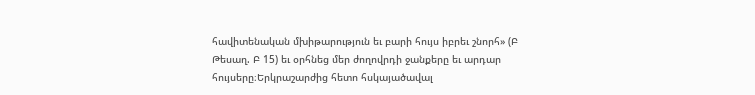հավիտենական մխիթարություն եւ բարի հույս իբրեւ շնորհ» (Բ Թեսաղ. Բ 15) եւ օրհնեց մեր ժողովրդի ջանքերը եւ արդար հույսերը։Երկրաշարժից հետո հսկայածավալ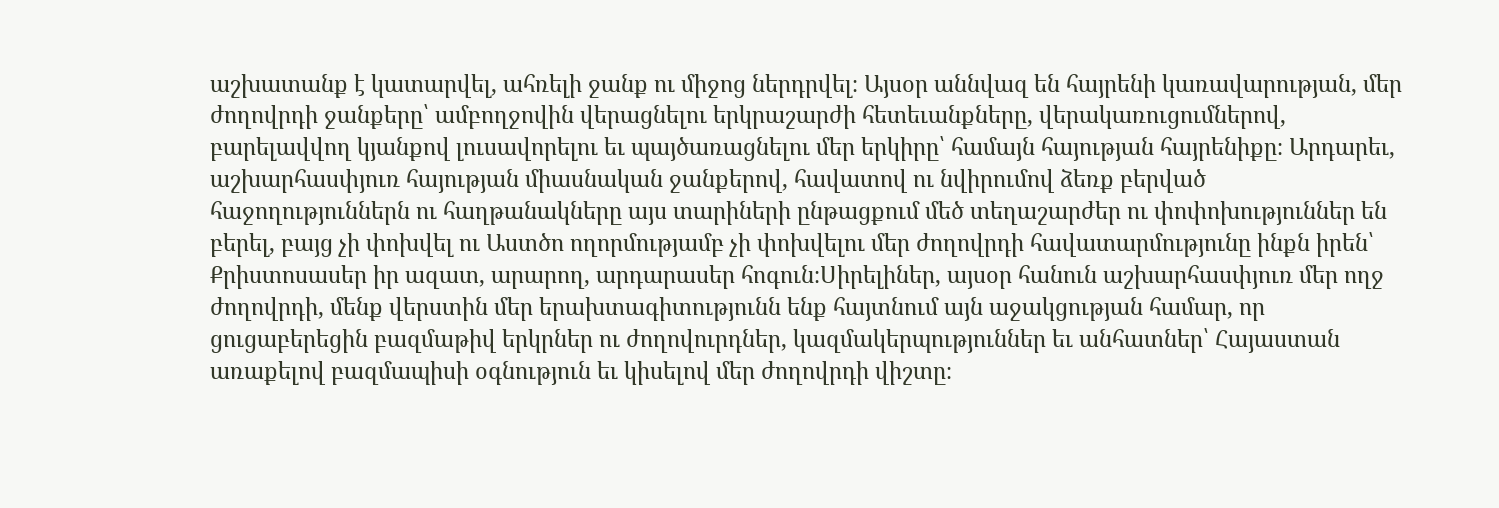աշխատանք է կատարվել, ահռելի ջանք ու միջոց ներդրվել։ Այսօր աննվազ են հայրենի կառավարության, մեր ժողովրդի ջանքերը՝ ամբողջովին վերացնելու երկրաշարժի հետեւանքները, վերակառուցումներով, բարելավվող կյանքով լուսավորելու եւ պայծառացնելու մեր երկիրը՝ համայն հայության հայրենիքը։ Արդարեւ, աշխարհասփյուռ հայության միասնական ջանքերով, հավատով ու նվիրումով ձեռք բերված հաջողություններն ու հաղթանակները այս տարիների ընթացքում մեծ տեղաշարժեր ու փոփոխություններ են բերել, բայց չի փոխվել ու Աստծո ողորմությամբ չի փոխվելու մեր ժողովրդի հավատարմությունը ինքն իրեն՝ Քրիստոսասեր իր ազատ, արարող, արդարասեր հոգուն։Սիրելիներ, այսօր հանուն աշխարհասփյուռ մեր ողջ ժողովրդի, մենք վերստին մեր երախտագիտությունն ենք հայտնում այն աջակցության համար, որ ցուցաբերեցին բազմաթիվ երկրներ ու ժողովուրդներ, կազմակերպություններ եւ անհատներ՝ Հայաստան առաքելով բազմապիսի օգնություն եւ կիսելով մեր ժողովրդի վիշտը։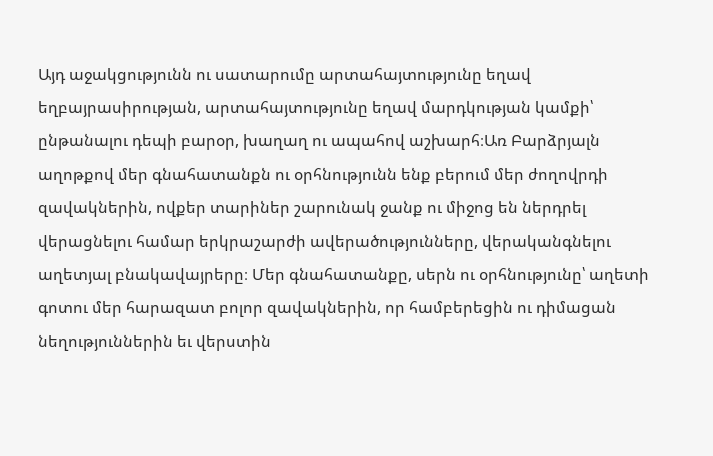Այդ աջակցությունն ու սատարումը արտահայտությունը եղավ եղբայրասիրության, արտահայտությունը եղավ մարդկության կամքի՝ ընթանալու դեպի բարօր, խաղաղ ու ապահով աշխարհ։Առ Բարձրյալն աղոթքով մեր գնահատանքն ու օրհնությունն ենք բերում մեր ժողովրդի զավակներին, ովքեր տարիներ շարունակ ջանք ու միջոց են ներդրել վերացնելու համար երկրաշարժի ավերածությունները, վերականգնելու աղետյալ բնակավայրերը։ Մեր գնահատանքը, սերն ու օրհնությունը՝ աղետի գոտու մեր հարազատ բոլոր զավակներին, որ համբերեցին ու դիմացան նեղություններին եւ վերստին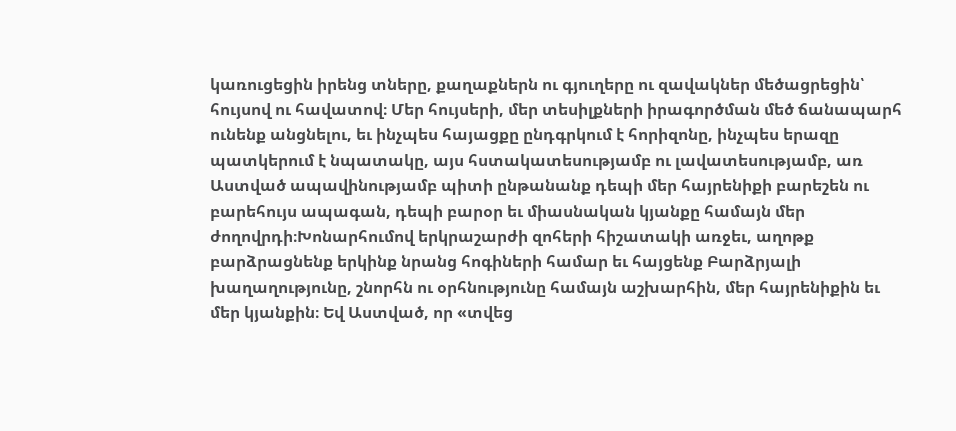կառուցեցին իրենց տները, քաղաքներն ու գյուղերը ու զավակներ մեծացրեցին՝ հույսով ու հավատով։ Մեր հույսերի, մեր տեսիլքների իրագործման մեծ ճանապարհ ունենք անցնելու, եւ ինչպես հայացքը ընդգրկում է հորիզոնը, ինչպես երազը պատկերում է նպատակը, այս հստակատեսությամբ ու լավատեսությամբ, առ Աստված ապավինությամբ պիտի ընթանանք դեպի մեր հայրենիքի բարեշեն ու բարեհույս ապագան, դեպի բարօր եւ միասնական կյանքը համայն մեր ժողովրդի։Խոնարհումով երկրաշարժի զոհերի հիշատակի առջեւ, աղոթք բարձրացնենք երկինք նրանց հոգիների համար եւ հայցենք Բարձրյալի խաղաղությունը, շնորհն ու օրհնությունը համայն աշխարհին, մեր հայրենիքին եւ մեր կյանքին։ Եվ Աստված, որ «տվեց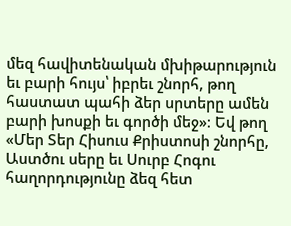մեզ հավիտենական մխիթարություն եւ բարի հույս՝ իբրեւ շնորհ, թող հաստատ պահի ձեր սրտերը ամեն բարի խոսքի եւ գործի մեջ»։ Եվ թող «Մեր Տեր Հիսուս Քրիստոսի շնորհը, Աստծու սերը եւ Սուրբ Հոգու հաղորդությունը ձեզ հետ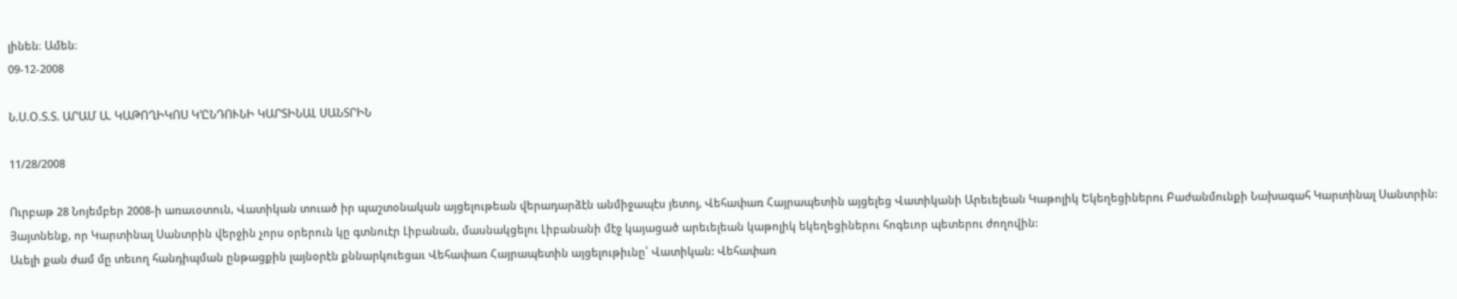լինեն։ Ամեն։
09-12-2008

Ն.Ս.Օ.Տ.Տ. ԱՐԱՄ Ա. ԿԱԹՈՂԻԿՈՍ Կ’ԸՆԴՈՒՆԻ ԿԱՐՏԻՆԱԼ ՍԱՆՏՐԻՆ

11/28/2008

Ուրբաթ 28 Նոյեմբեր 2008-ի առաւօտուն, Վատիկան տուած իր պաշտօնական այցելութեան վերադարձէն անմիջապէս յետոյ, Վեհափառ Հայրապետին այցելեց Վատիկանի Արեւելեան Կաթոլիկ Եկեղեցիներու Բաժանմունքի Նախագահ Կարտինալ Սանտրին: Յայտնենք, որ Կարտինալ Սանտրին վերջին չորս օրերուն կը գտնուէր Լիբանան, մասնակցելու Լիբանանի մէջ կայացած արեւելեան կաթոլիկ եկեղեցիներու հոգեւոր պետերու ժողովին:
Աւելի քան ժամ մը տեւող հանդիպման ընթացքին լայնօրէն քննարկուեցաւ Վեհափառ Հայրապետին այցելութիւնը՝ Վատիկան: Վեհափառ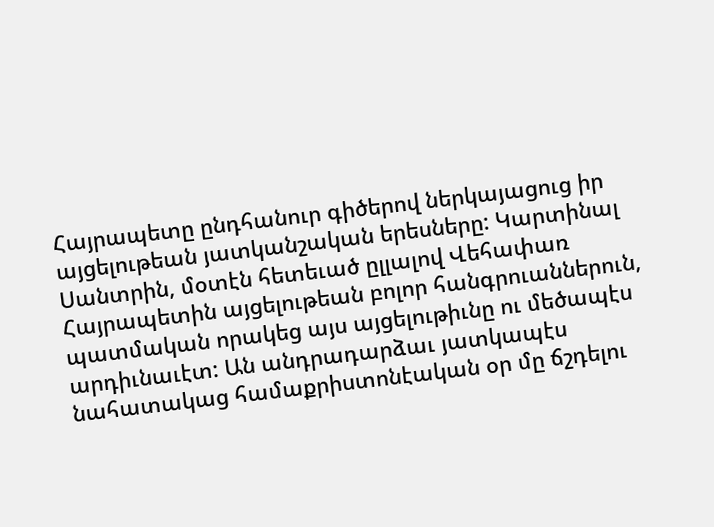Հայրապետը ընդհանուր գիծերով ներկայացուց իր այցելութեան յատկանշական երեսները: Կարտինալ Սանտրին, մօտէն հետեւած ըլլալով Վեհափառ Հայրապետին այցելութեան բոլոր հանգրուաններուն, պատմական որակեց այս այցելութիւնը ու մեծապէս արդիւնաւէտ: Ան անդրադարձաւ յատկապէս նահատակաց համաքրիստոնէական օր մը ճշդելու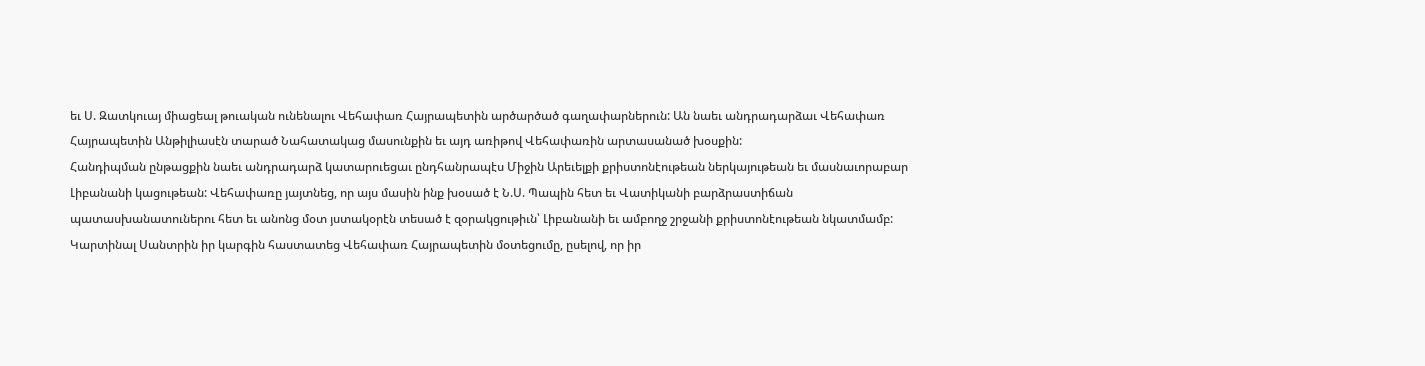եւ Ս. Զատկուայ միացեալ թուական ունենալու Վեհափառ Հայրապետին արծարծած գաղափարներուն: Ան նաեւ անդրադարձաւ Վեհափառ Հայրապետին Անթիլիասէն տարած Նահատակաց մասունքին եւ այդ առիթով Վեհափառին արտասանած խօսքին:
Հանդիպման ընթացքին նաեւ անդրադարձ կատարուեցաւ ընդհանրապէս Միջին Արեւելքի քրիստոնէութեան ներկայութեան եւ մասնաւորաբար Լիբանանի կացութեան: Վեհափառը յայտնեց, որ այս մասին ինք խօսած է Ն.Ս. Պապին հետ եւ Վատիկանի բարձրաստիճան պատասխանատուներու հետ եւ անոնց մօտ յստակօրէն տեսած է զօրակցութիւն՝ Լիբանանի եւ ամբողջ շրջանի քրիստոնէութեան նկատմամբ: Կարտինալ Սանտրին իր կարգին հաստատեց Վեհափառ Հայրապետին մօտեցումը, ըսելով, որ իր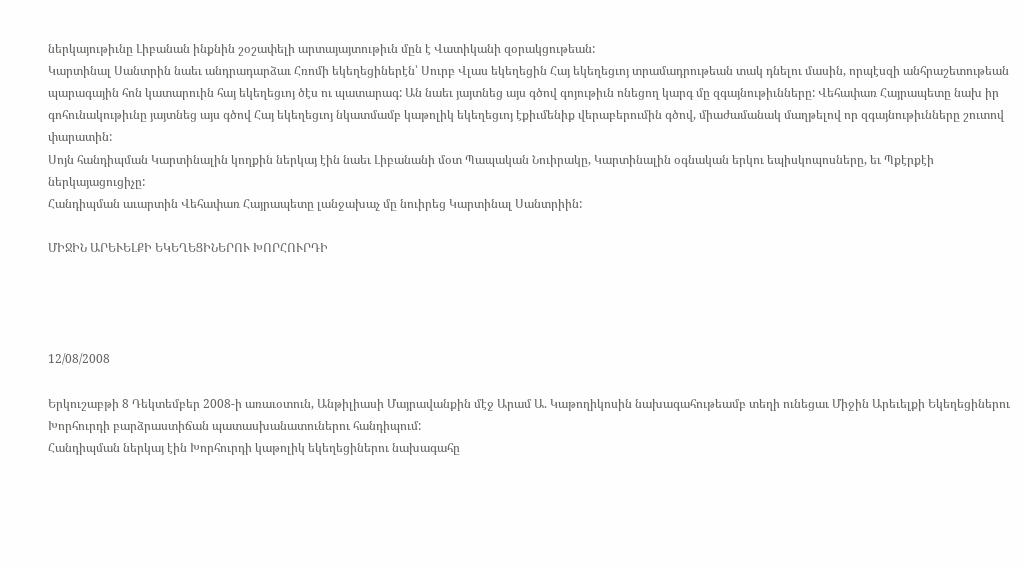ներկայութիւնը Լիբանան ինքնին շօշափելի արտայայտութիւն մըն է Վատիկանի զօրակցութեան:
Կարտինալ Սանտրին նաեւ անդրադարձաւ Հռոմի եկեղեցիներէն՝ Սուրբ Վլաս եկեղեցին Հայ եկեղեցւոյ տրամադրութեան տակ դնելու մասին, որպէսզի անհրաշետութեան պարագային հոն կատարուին հայ եկեղեցւոյ ծէս ու պատարագ: Ան նաեւ յայտնեց այս գծով գոյութիւն ոնեցող կարգ մը զգայնութիւնները: Վեհափառ Հայրապետը նախ իր գոհունակութիւնը յայտնեց այս գծով Հայ եկեղեցւոյ նկատմամբ կաթոլիկ եկեղեցւոյ էքիւմենիք վերաբերումին գծով, միաժամանակ մաղթելով որ զգայնութիւնները շուտով փարատին:
Սոյն հանդիպման Կարտինալին կողքին ներկայ էին նաեւ Լիբանանի մօտ Պապական Նուիրակը, Կարտինալին օգնական երկու եպիսկոպոսները, եւ Պքէրքէի ներկայացուցիչը:
Հանդիպման աւարտին Վեհափառ Հայրապետը լանջախաչ մը նուիրեց Կարտինալ Սանտրիին:

ՄԻՋԻՆ ԱՐԵՒԵԼՔԻ ԵԿԵՂԵՑԻՆԵՐՈՒ ԽՈՐՀՈՒՐԴԻ




12/08/2008

Երկուշաբթի 8 Դեկտեմբեր 2008-ի առաւօտուն, Անթիլիասի Մայրավանքին մէջ Արամ Ա. Կաթողիկոսին նախագահութեամբ տեղի ունեցաւ Միջին Արեւելքի Եկեղեցիներու Խորհուրդի բարձրաստիճան պատասխանատուներու հանդիպում:
Հանդիպման ներկայ էին Խորհուրդի կաթոլիկ եկեղեցիներու նախագահը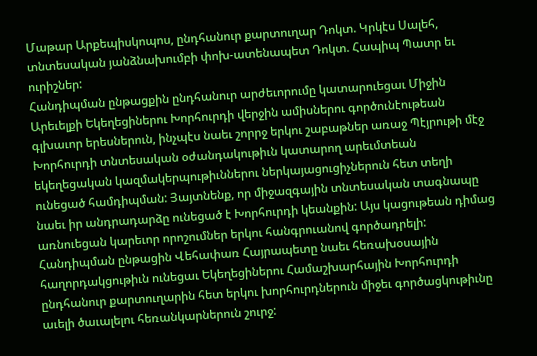Մաթար Արքեպիսկոպոս, ընդհանուր քարտուղար Դոկտ. Կրկէս Սալեհ, տնտեսական յանձնախումբի փոխ-ատենապետ Դոկտ. Հապիպ Պատր եւ ուրիշներ:
Հանդիպման ընթացքին ընդհանուր արժեւորումը կատարուեցաւ Միջին Արեւելքի Եկեղեցիներու Խորհուրդի վերջին ամիսներու գործունէութեան գլխաւոր երեսներուն, ինչպէս նաեւ շորրջ երկու շաբաթներ առաջ Պէյրութի մէջ Խորհուրդի տնտեսական օժանդակութիւն կատարող արեւմտեան եկեղեցական կազմակերպութիւններու ներկայացուցիչներուն հետ տեղի ունեցած համդիպման: Յայտնենք, որ միջազգային տնտեսական տագնապը նաեւ իր անդրադարձը ունեցած է Խորհուրդի կեանքին: Այս կացութեան դիմաց առնուեցան կարեւոր որոշումներ երկու հանգրուանով գործադրելի: Հանդիպման ընթացին Վեհափառ Հայրապետը նաեւ հեռախօսային հաղորդակցութիւն ունեցաւ Եկեղեցիներու Համաշխարհային Խորհուրդի ընդհանուր քարտուղարին հետ երկու խորհուրդներուն միջեւ գործացկութիւնը աւելի ծաւալելու հեռանկարներուն շուրջ: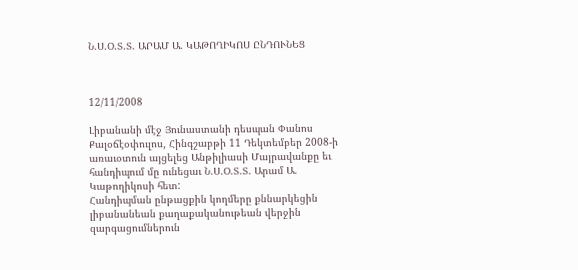Ն.Ս.Օ.Տ.Տ. ԱՐԱՄ Ա. ԿԱԹՈՂԻԿՈՍ ԸՆԴՈՒՆԵՑ



12/11/2008

Լիբանանի մէջ Յունաստանի դեսպան Փանոս Քալօճէօփուլոս, Հինգշաբթի 11 Դեկտեմբեր 2008-ի առաւօտուն այցելեց Անթիլիասի Մայրավանքը եւ հանդիպում մը ունեցաւ Ն.Ս.Օ.Տ.Տ. Արամ Ա. Կաթողիկոսի հետ:
Հանդիպման ընթացքին կողմերը քննարկեցին լիբանանեան քաղաքականութեան վերջին զարգացումներուն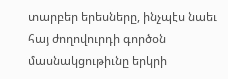տարբեր երեսները, ինչպէս նաեւ հայ ժողովուրդի գործօն մասնակցութիւնը երկրի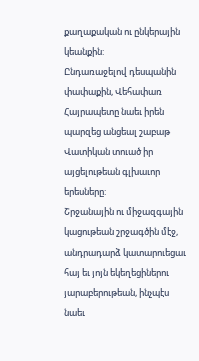քաղաքական ու ընկերային կեանքին:
Ընդառաջելով դեսպանին փափաքին, Վեհափառ Հայրապետը նաեւ իրեն պարզեց անցեալ շաբաթ Վատիկան տուած իր այցելութեան գլխաւոր երեսները:
Շրջանային ու միջազգային կացութեան շրջագծին մէջ, անդրադարձ կատարուեցաւ հայ եւ յոյն եկեղեցիներու յարաբերութեան, ինչպէս նաեւ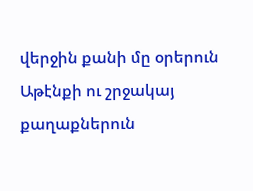վերջին քանի մը օրերուն Աթէնքի ու շրջակայ քաղաքներուն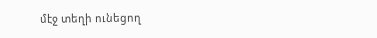մէջ տեղի ունեցող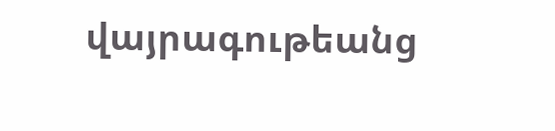վայրագութեանց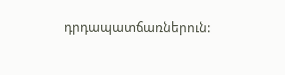դրդապատճառներուն: